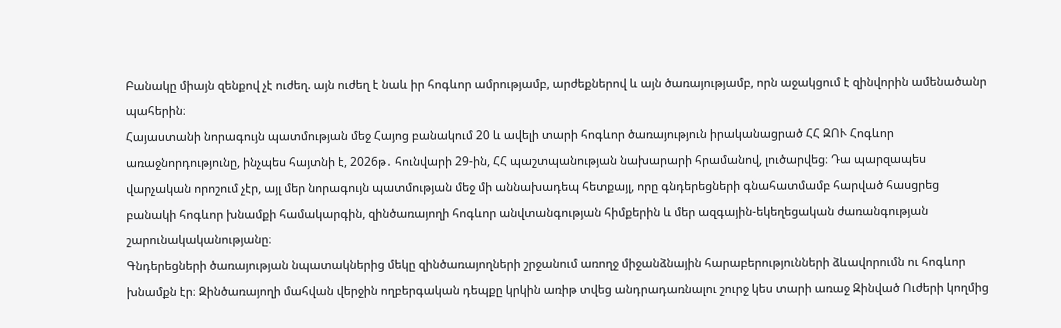Բանակը միայն զենքով չէ ուժեղ. այն ուժեղ է նաև իր հոգևոր ամրությամբ, արժեքներով և այն ծառայությամբ, որն աջակցում է զինվորին ամենածանր պահերին։
Հայաստանի նորագույն պատմության մեջ Հայոց բանակում 20 և ավելի տարի հոգևոր ծառայություն իրականացրած ՀՀ ԶՈՒ Հոգևոր առաջնորդությունը, ինչպես հայտնի է, 2026թ․ հունվարի 29-ին, ՀՀ պաշտպանության նախարարի հրամանով, լուծարվեց։ Դա պարզապես վարչական որոշում չէր, այլ մեր նորագույն պատմության մեջ մի աննախադեպ հետքայլ, որը գնդերեցների գնահատմամբ հարված հասցրեց բանակի հոգևոր խնամքի համակարգին, զինծառայողի հոգևոր անվտանգության հիմքերին և մեր ազգային-եկեղեցական ժառանգության շարունակականությանը։
Գնդերեցների ծառայության նպատակներից մեկը զինծառայողների շրջանում առողջ միջանձնային հարաբերությունների ձևավորումն ու հոգևոր խնամքն էր։ Զինծառայողի մահվան վերջին ողբերգական դեպքը կրկին առիթ տվեց անդրադառնալու շուրջ կես տարի առաջ Զինված Ուժերի կողմից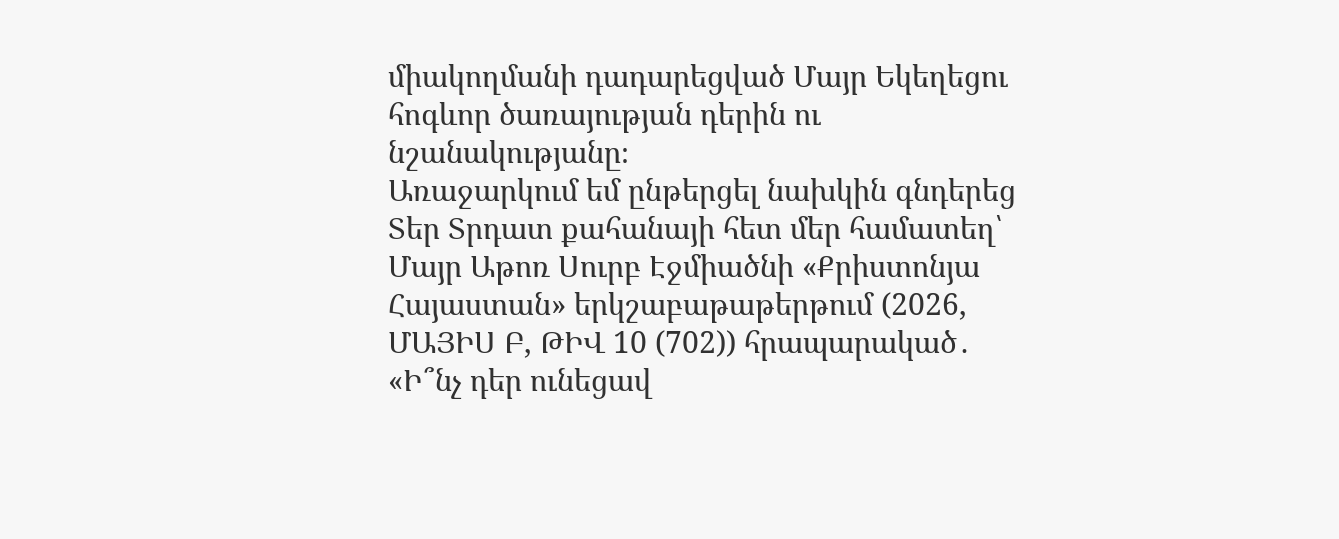միակողմանի դադարեցված Մայր Եկեղեցու հոգևոր ծառայության դերին ու նշանակությանը։
Առաջարկում եմ ընթերցել նախկին գնդերեց Տեր Տրդատ քահանայի հետ մեր համատեղ՝ Մայր Աթոռ Սուրբ Էջմիածնի «Քրիստոնյա Հայաստան» երկշաբաթաթերթում (2026, ՄԱՅԻՍ Բ, ԹԻՎ 10 (702)) հրապարակած․
«Ի՞նչ դեր ունեցավ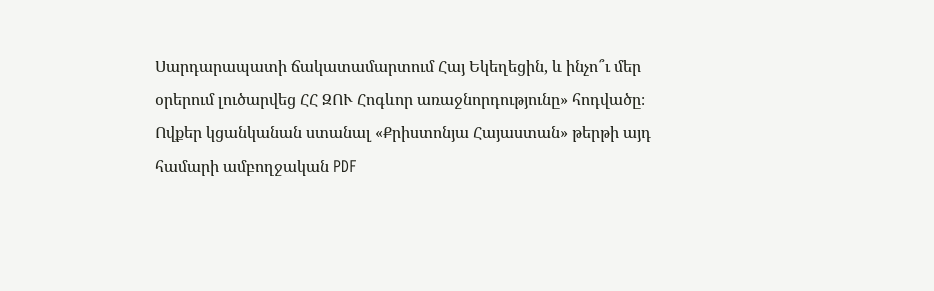Սարդարապատի ճակատամարտում Հայ Եկեղեցին, և ինչո՞ւ մեր օրերում լուծարվեց ՀՀ ԶՈՒ Հոգևոր առաջնորդությունը» հոդվածը։
Ովքեր կցանկանան ստանալ «Քրիստոնյա Հայաստան» թերթի այդ համարի ամբողջական PDF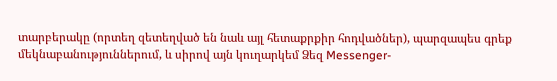տարբերակը (որտեղ զետեղված են նաև այլ հետաքրքիր հոդվածներ), պարզապես գրեք մեկնաբանություններում, և սիրով այն կուղարկեմ Ձեզ Messenger-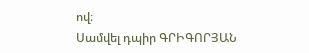ով։
Սամվել դպիր ԳՐԻԳՈՐՅԱՆ